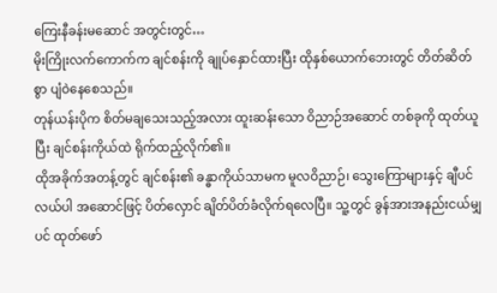ကြေးနီခန်းမဆောင် အတွင်းတွင်…
မိုးကြိုးလက်ကောက်က ချင်စန်းကို ချုပ်နှောင်ထားပြီး ထိုနှစ်ယောက်ဘေးတွင် တိတ်ဆိတ်စွာ ပျံဝဲနေစေသည်။
တုန်ယန်းပိုက စိတ်မချသေးသည့်အလား ထူးဆန်းသော ဝိညာဉ်အဆောင် တစ်ခုကို ထုတ်ယူပြီး ချင်စန်းကိုယ်ထဲ ရိုက်ထည့်လိုက်၏။
ထိုအခိုက်အတန့်တွင် ချင်စန်း၏ ခန္ဓာကိုယ်သာမက မူလဝိညာဉ်၊ သွေးကြောများနှင့် ချီပင်လယ်ပါ အဆောင်ဖြင့် ပိတ်လှောင် ချိတ်ပိတ်ခံလိုက်ရလေပြီ။ သူ့တွင် ခွန်အားအနည်းငယ်မျှပင် ထုတ်ဖော်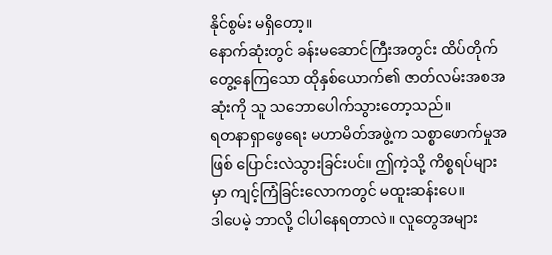နိုင်စွမ်း မရှိတော့။
နောက်ဆုံးတွင် ခန်းမဆောင်ကြီးအတွင်း ထိပ်တိုက်တွေ့နေကြသော ထိုနှစ်ယောက်၏ ဇာတ်လမ်းအစအဆုံးကို သူ သဘောပေါက်သွားတော့သည်။
ရတနာရှာဖွေရေး မဟာမိတ်အဖွဲ့က သစ္စာဖောက်မှုအဖြစ် ပြောင်းလဲသွားခြင်းပင်။ ဤကဲ့သို့ ကိစ္စရပ်များမှာ ကျင့်ကြံခြင်းလောကတွင် မထူးဆန်းပေ။
ဒါပေမဲ့ ဘာလို့ ငါပါနေရတာလဲ။ လူတွေအများ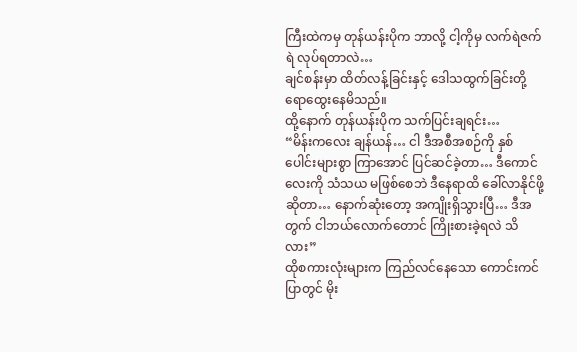ကြီးထဲကမှ တုန်ယန်းပိုက ဘာလို့ ငါ့ကိုမှ လက်ရဲဇက်ရဲ လုပ်ရတာလဲ…
ချင်စန်းမှာ ထိတ်လန့်ခြင်းနှင့် ဒေါသထွက်ခြင်းတို့ ရောထွေးနေမိသည်။
ထို့နောက် တုန်ယန်းပိုက သက်ပြင်းချရင်း…
“မိန်းကလေး ချန်ယန်… ငါ ဒီအစီအစဉ်ကို နှစ်ပေါင်းများစွာ ကြာအောင် ပြင်ဆင်ခဲ့တာ… ဒီကောင်လေးကို သံသယ မဖြစ်စေဘဲ ဒီနေရာထိ ခေါ်လာနိုင်ဖို့ဆိုတာ… နောက်ဆုံးတော့ အကျိုးရှိသွားပြီ… ဒီအတွက် ငါဘယ်လောက်တောင် ကြိုးစားခဲ့ရလဲ သိလား”
ထိုစကားလုံးများက ကြည်လင်နေသော ကောင်းကင်ပြာတွင် မိုး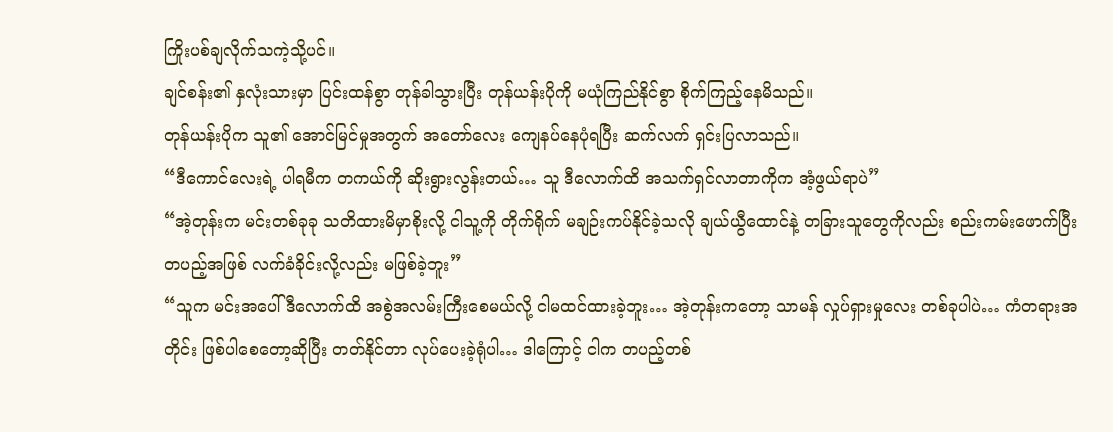ကြိုးပစ်ချလိုက်သကဲ့သို့ပင်။
ချင်စန်း၏ နှလုံးသားမှာ ပြင်းထန်စွာ တုန်ခါသွားပြီး တုန်ယန်းပိုကို မယုံကြည်နိုင်စွာ စိုက်ကြည့်နေမိသည်။
တုန်ယန်းပိုက သူ၏ အောင်မြင်မှုအတွက် အတော်လေး ကျေနပ်နေပုံရပြီး ဆက်လက် ရှင်းပြလာသည်။
“ဒီကောင်လေးရဲ့ ပါရမီက တကယ်ကို ဆိုးရွားလွန်းတယ်… သူ ဒီလောက်ထိ အသက်ရှင်လာတာကိုက အံ့ဖွယ်ရာပဲ”
“အဲ့တုန်းက မင်းတစ်ခုခု သတိထားမိမှာစိုးလို့ ငါသူ့ကို တိုက်ရိုက် မချဉ်းကပ်နိုင်ခဲ့သလို ချယ်ယွီထောင်နဲ့ တခြားသူတွေကိုလည်း စည်းကမ်းဖောက်ပြီး တပည့်အဖြစ် လက်ခံခိုင်းလို့လည်း မဖြစ်ခဲ့ဘူး”
“သူက မင်းအပေါ် ဒီလောက်ထိ အစွဲအလမ်းကြီးစေမယ်လို့ ငါမထင်ထားခဲ့ဘူး… အဲ့တုန်းကတော့ သာမန် လှုပ်ရှားမှုလေး တစ်ခုပါပဲ… ကံတရားအတိုင်း ဖြစ်ပါစေတော့ဆိုပြီး တတ်နိုင်တာ လုပ်ပေးခဲ့ရုံပါ… ဒါကြောင့် ငါက တပည့်တစ်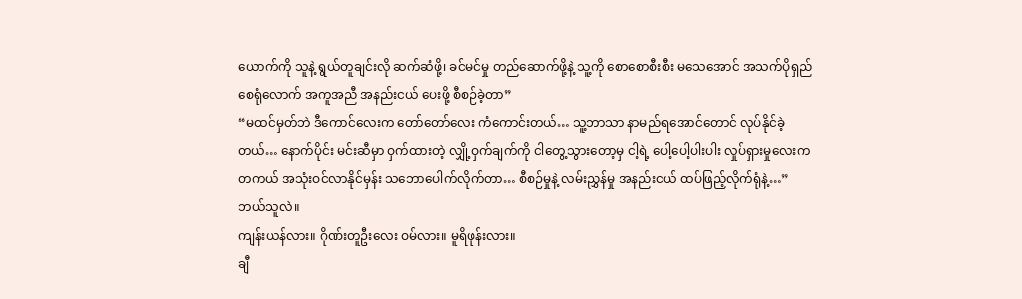ယောက်ကို သူနဲ့ ရွယ်တူချင်းလို ဆက်ဆံဖို့၊ ခင်မင်မှု တည်ဆောက်ဖို့နဲ့ သူ့ကို စောစောစီးစီး မသေအောင် အသက်ပိုရှည်စေရုံလောက် အကူအညီ အနည်းငယ် ပေးဖို့ စီစဉ်ခဲ့တာ”
“မထင်မှတ်ဘဲ ဒီကောင်လေးက တော်တော်လေး ကံကောင်းတယ်… သူ့ဘာသာ နာမည်ရအောင်တောင် လုပ်နိုင်ခဲ့တယ်… နောက်ပိုင်း မင်းဆီမှာ ဝှက်ထားတဲ့ လျှို့ဝှက်ချက်ကို ငါတွေ့သွားတော့မှ ငါ့ရဲ့ ပေါ့ပေါ့ပါးပါး လှုပ်ရှားမှုလေးက တကယ် အသုံးဝင်လာနိုင်မှန်း သဘောပေါက်လိုက်တာ… စီစဉ်မှုနဲ့ လမ်းညွှန်မှု အနည်းငယ် ထပ်ဖြည့်လိုက်ရုံနဲ့…”
ဘယ်သူလဲ။
ကျန်းယန်လား။ ဂိုဏ်းတူဦးလေး ဝမ်လား။ မူရိဖုန်းလား။
ချီ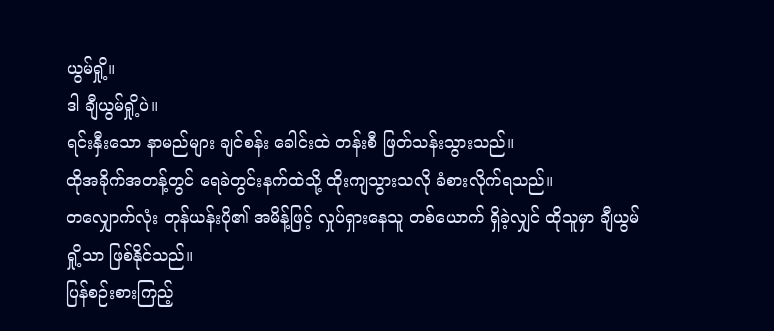ယွမ်ရှို့။
ဒါ ချီယွမ်ရှို့ပဲ။
ရင်းနှီးသော နာမည်များ ချင်စန်း ခေါင်းထဲ တန်းစီ ဖြတ်သန်းသွားသည်။
ထိုအခိုက်အတန့်တွင် ရေခဲတွင်းနက်ထဲသို့ ထိုးကျသွားသလို ခံစားလိုက်ရသည်။
တလျှောက်လုံး တုန်ယန်းပို၏ အမိန့်ဖြင့် လှုပ်ရှားနေသူ တစ်ယောက် ရှိခဲ့လျှင် ထိုသူမှာ ချီယွမ်ရှို့သာ ဖြစ်နိုင်သည်။
ပြန်စဉ်းစားကြည့်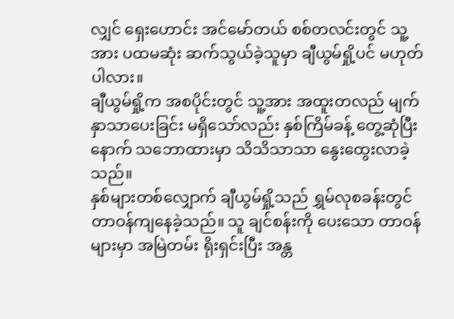လျှင် ရှေးဟောင်း အင်မော်တယ် စစ်တလင်းတွင် သူ့အား ပထမဆုံး ဆက်သွယ်ခဲ့သူမှာ ချီယွမ်ရှို့ပင် မဟုတ်ပါလား။
ချီယွမ်ရှို့က အစပိုင်းတွင် သူ့အား အထူးတလည် မျက်နှာသာပေးခြင်း မရှိသော်လည်း နှစ်ကြိမ်ခန့် တွေ့ဆုံပြီးနောက် သဘောထားမှာ သိသိသာသာ နွေးထွေးလာခဲ့သည်။
နှစ်များတစ်လျှောက် ချီယွမ်ရှို့သည် ရွှမ်လုစခန်းတွင် တာဝန်ကျနေခဲ့သည်။ သူ ချင်စန်းကို ပေးသော တာဝန်များမှာ အမြဲတမ်း ရိုးရှင်းပြီး အန္တ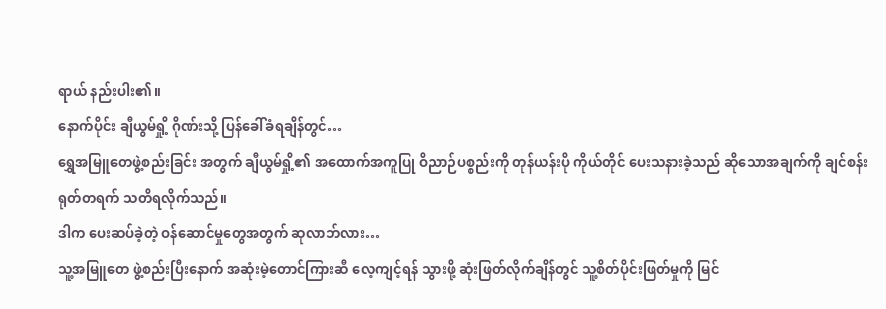ရာယ် နည်းပါး၏။
နောက်ပိုင်း ချီယွမ်ရှို့ ဂိုဏ်းသို့ ပြန်ခေါ်ခံရချိန်တွင်…
ရွှေအမြူတေဖွဲ့စည်းခြင်း အတွက် ချီယွမ်ရှို့၏ အထောက်အကူပြု ဝိညာဉ်ပစ္စည်းကို တုန်ယန်းပို ကိုယ်တိုင် ပေးသနားခဲ့သည် ဆိုသောအချက်ကို ချင်စန်း ရုတ်တရက် သတိရလိုက်သည်။
ဒါက ပေးဆပ်ခဲ့တဲ့ ဝန်ဆောင်မှုတွေအတွက် ဆုလာဘ်လား…
သူ့အမြူတေ ဖွဲ့စည်းပြီးနောက် အဆုံးမဲ့တောင်ကြားဆီ လေ့ကျင့်ရန် သွားဖို့ ဆုံးဖြတ်လိုက်ချိန်တွင် သူ့စိတ်ပိုင်းဖြတ်မှုကို မြင်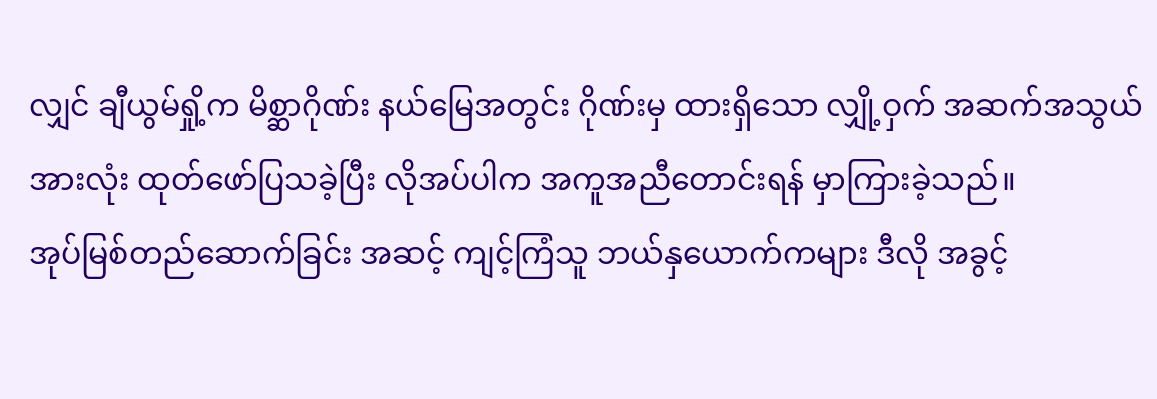လျှင် ချီယွမ်ရှို့က မိစ္ဆာဂိုဏ်း နယ်မြေအတွင်း ဂိုဏ်းမှ ထားရှိသော လျှို့ဝှက် အဆက်အသွယ် အားလုံး ထုတ်ဖော်ပြသခဲ့ပြီး လိုအပ်ပါက အကူအညီတောင်းရန် မှာကြားခဲ့သည်။
အုပ်မြစ်တည်ဆောက်ခြင်း အဆင့် ကျင့်ကြံသူ ဘယ်နှယောက်ကများ ဒီလို အခွင့်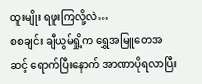ထူးမျိုး ရဖူးကြလို့လဲ…
စစချင်း ချီယွမ်ရှို့က ရွှေအမြူတေအဆင့် ရောက်ပြီးနောက် အာဏာပိုရလာပြီး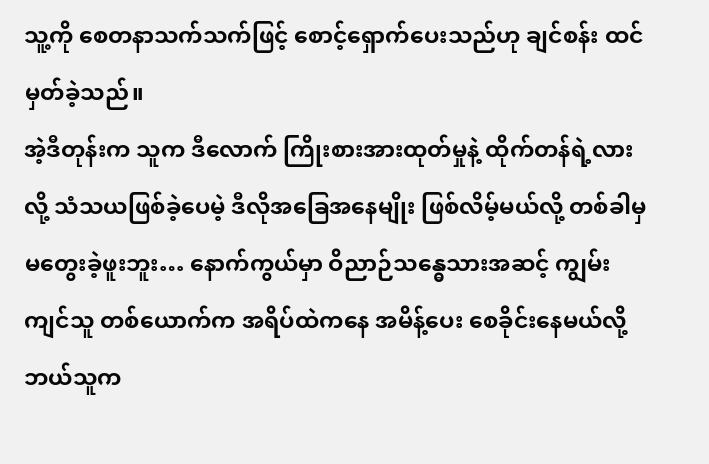သူ့ကို စေတနာသက်သက်ဖြင့် စောင့်ရှောက်ပေးသည်ဟု ချင်စန်း ထင်မှတ်ခဲ့သည်။
အဲ့ဒီတုန်းက သူက ဒီလောက် ကြိုးစားအားထုတ်မှုနဲ့ ထိုက်တန်ရဲ့လားလို့ သံသယဖြစ်ခဲ့ပေမဲ့ ဒီလိုအခြေအနေမျိုး ဖြစ်လိမ့်မယ်လို့ တစ်ခါမှ မတွေးခဲ့ဖူးဘူး… နောက်ကွယ်မှာ ဝိညာဉ်သန္ဓေသားအဆင့် ကျွမ်းကျင်သူ တစ်ယောက်က အရိပ်ထဲကနေ အမိန့်ပေး စေခိုင်းနေမယ်လို့ ဘယ်သူက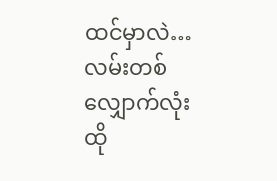ထင်မှာလဲ…
လမ်းတစ်လျှောက်လုံး ထို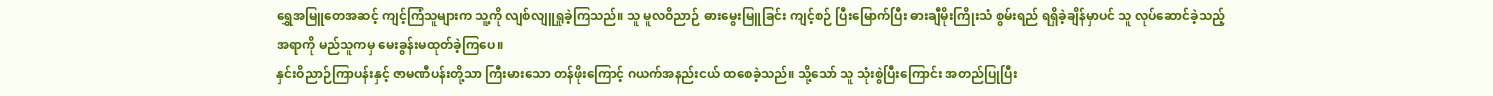ရွှေအမြူတေအဆင့် ကျင့်ကြံသူများက သူ့ကို လျစ်လျူရှုခဲ့ကြသည်။ သူ မူလဝိညာဉ် ဓားမွေးမြူခြင်း ကျင့်စဉ် ပြီးမြောက်ပြီး ဓားချီမိုးကြိုးသံ စွမ်းရည် ရရှိခဲ့ချိန်မှာပင် သူ လုပ်ဆောင်ခဲ့သည့် အရာကို မည်သူကမှ မေးခွန်းမထုတ်ခဲ့ကြပေ။
နှင်းဝိညာဉ်ကြာပန်းနှင့် ဇာမဏီပန်းတို့သာ ကြီးမားသော တန်ဖိုးကြောင့် ဂယက်အနည်းငယ် ထစေခဲ့သည်။ သို့သော် သူ သုံးစွဲပြီးကြောင်း အတည်ပြုပြီး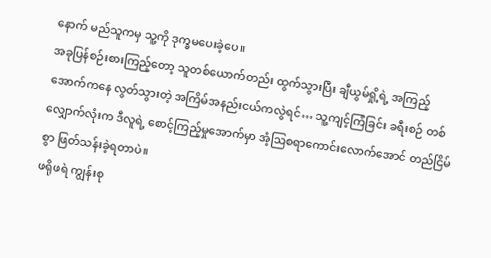နောက် မည်သူကမှ သူ့ကို ဒုက္ခမပေးခဲ့ပေ။
အခုပြန်စဉ်းစားကြည့်တော့ သူတစ်ယောက်တည်း ထွက်သွားပြီး ချီယွမ်ရှို့ရဲ့ အကြည့်အောက်ကနေ လွတ်သွားတဲ့ အကြိမ်အနည်းငယ်ကလွဲရင်… သူ့ကျင့်ကြံခြင်း ခရီးစဉ် တစ်လျှောက်လုံးက ဒီလူရဲ့ စောင့်ကြည့်မှုအောက်မှာ အံ့ဩစရာကောင်းလောက်အောင် တည်ငြိမ်စွာ ဖြတ်သန်းခဲ့ရတာပဲ။
ဖရိုဖရဲ ကျွန်းစု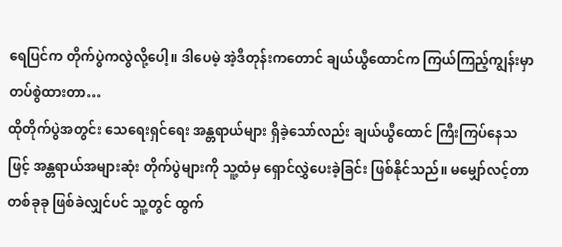ရေပြင်က တိုက်ပွဲကလွဲလို့ပေါ့။ ဒါပေမဲ့ အဲ့ဒီတုန်းကတောင် ချယ်ယွီထောင်က ကြယ်ကြည့်ကျွန်းမှာ တပ်စွဲထားတာ…
ထိုတိုက်ပွဲအတွင်း သေရေးရှင်ရေး အန္တရာယ်များ ရှိခဲ့သော်လည်း ချယ်ယွီထောင် ကြီးကြပ်နေသဖြင့် အန္တရာယ်အများဆုံး တိုက်ပွဲများကို သူ့ထံမှ ရှောင်လွှဲပေးခဲ့ခြင်း ဖြစ်နိုင်သည်။ မမျှော်လင့်တာ တစ်ခုခု ဖြစ်ခဲလျှင်ပင် သူ့တွင် ထွက်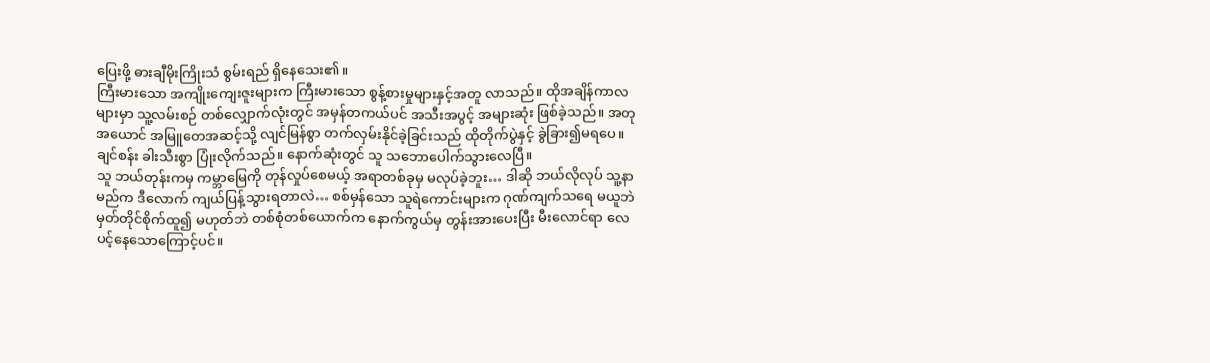ပြေးဖို့ ဓားချီမိုးကြိုးသံ စွမ်းရည် ရှိနေသေး၏။
ကြီးမားသော အကျိုးကျေးဇူးများက ကြီးမားသော စွန့်စားမှုများနှင့်အတူ လာသည်။ ထိုအချိန်ကာလများမှာ သူ့လမ်းစဉ် တစ်လျှောက်လုံးတွင် အမှန်တကယ်ပင် အသီးအပွင့် အများဆုံး ဖြစ်ခဲ့သည်။ အတုအယောင် အမြူတေအဆင့်သို့ လျင်မြန်စွာ တက်လှမ်းနိုင်ခဲ့ခြင်းသည် ထိုတိုက်ပွဲနှင့် ခွဲခြား၍မရပေ။
ချင်စန်း ခါးသီးစွာ ပြုံးလိုက်သည်။ နောက်ဆုံးတွင် သူ သဘောပေါက်သွားလေပြီ။
သူ ဘယ်တုန်းကမှ ကမ္ဘာမြေကို တုန်လှုပ်စေမယ့် အရာတစ်ခုမှ မလုပ်ခဲ့ဘူး… ဒါဆို ဘယ်လိုလုပ် သူ့နာမည်က ဒီလောက် ကျယ်ပြန့်သွားရတာလဲ… စစ်မှန်သော သူရဲကောင်းများက ဂုဏ်ကျက်သရေ မယူဘဲ မှတ်တိုင်စိုက်ထူ၍ မဟုတ်ဘဲ တစ်စုံတစ်ယောက်က နောက်ကွယ်မှ တွန်းအားပေးပြီး မီးလောင်ရာ လေပင့်နေသောကြောင့်ပင်။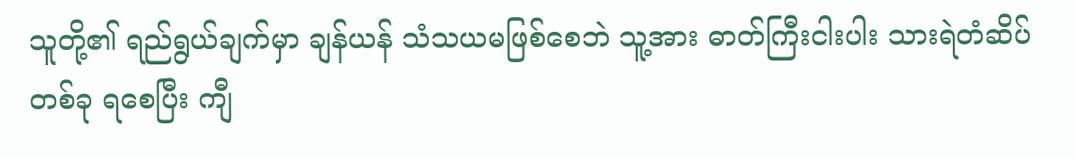သူတို့၏ ရည်ရွယ်ချက်မှာ ချန်ယန် သံသယမဖြစ်စေဘဲ သူ့အား ဓာတ်ကြီးငါးပါး သားရဲတံဆိပ် တစ်ခု ရစေပြီး ကျီ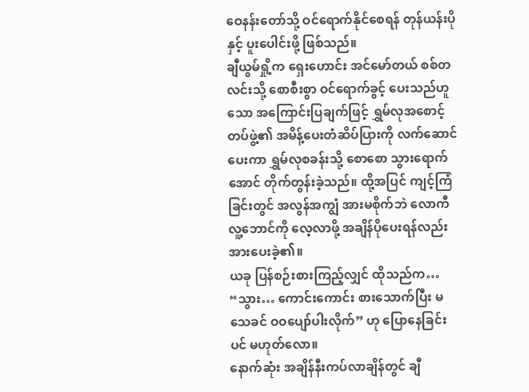ဝေနန်းတော်သို့ ဝင်ရောက်နိုင်စေရန် တုန်ယန်းပိုနှင့် ပူးပေါင်းဖို့ ဖြစ်သည်။
ချီယွမ်ရှို့က ရှေးဟောင်း အင်မော်တယ် စစ်တလင်းသို့ စောစီးစွာ ဝင်ရောက်ခွင့် ပေးသည်ဟူသော အကြောင်းပြချက်ဖြင့် ရွှမ်လုအစောင့်တပ်ဖွဲ့၏ အမိန့်ပေးတံဆိပ်ပြားကို လက်ဆောင်ပေးကာ ရွှမ်လုစခန်းသို့ စောစော သွားရောက်အောင် တိုက်တွန်းခဲ့သည်။ ထို့အပြင် ကျင့်ကြံခြင်းတွင် အလွန်အကျွံ အားမစိုက်ဘဲ လောကီလူ့ဘောင်ကို လေ့လာဖို့ အချိန်ပိုပေးရန်လည်း အားပေးခဲ့၏။
ယခု ပြန်စဉ်းစားကြည့်လျှင် ထိုသည်က…
“သွား… ကောင်းကောင်း စားသောက်ပြီး မသေခင် ဝဝပျော်ပါးလိုက်” ဟု ပြောနေခြင်းပင် မဟုတ်လော။
နောက်ဆုံး အချိန်နီးကပ်လာချိန်တွင် ချီ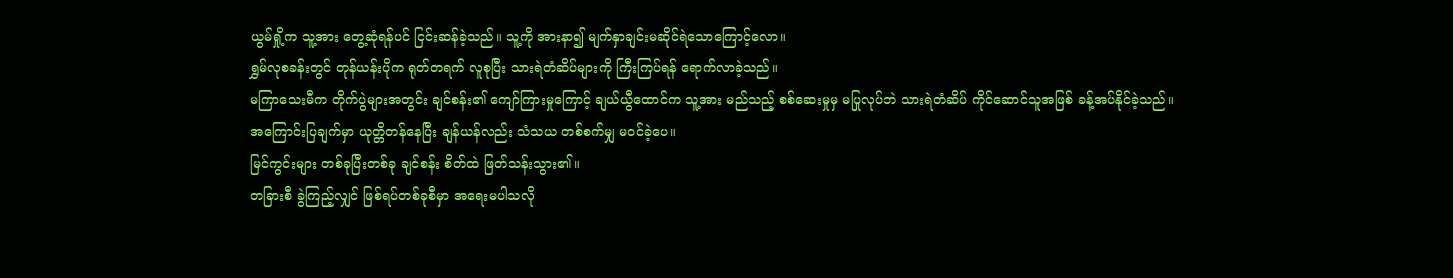ယွမ်ရှို့က သူ့အား တွေ့ဆုံရန်ပင် ငြင်းဆန်ခဲ့သည်။ သူ့ကို အားနာ၍ မျက်နှာချင်းမဆိုင်ရဲသောကြောင့်လော။
ရွှမ်လုစခန်းတွင် တုန်ယန်းပိုက ရုတ်တရက် လူစုပြီး သားရဲတံဆိပ်များကို ကြီးကြပ်ရန် ရောက်လာခဲ့သည်။
မကြာသေးမီက တိုက်ပွဲများအတွင်း ချင်စန်း၏ ကျော်ကြားမှုကြောင့် ချယ်ယွီထောင်က သူ့အား မည်သည့် စစ်ဆေးမှုမှ မပြုလုပ်ဘဲ သားရဲတံဆိပ် ကိုင်ဆောင်သူအဖြစ် ခန့်အပ်နိုင်ခဲ့သည်။
အကြောင်းပြချက်မှာ ယုတ္တိတန်နေပြီး ချန်ယန်လည်း သံသယ တစ်စက်မျှ မဝင်ခဲ့ပေ။
မြင်ကွင်းများ တစ်ခုပြီးတစ်ခု ချင်စန်း စိတ်ထဲ ဖြတ်သန်းသွား၏။
တခြားစီ ခွဲကြည့်လျှင် ဖြစ်ရပ်တစ်ခုစီမှာ အရေးမပါသလို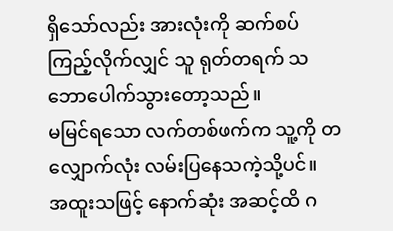ရှိသော်လည်း အားလုံးကို ဆက်စပ်ကြည့်လိုက်လျှင် သူ ရုတ်တရက် သဘောပေါက်သွားတော့သည်။
မမြင်ရသော လက်တစ်ဖက်က သူ့ကို တလျှောက်လုံး လမ်းပြနေသကဲ့သို့ပင်။
အထူးသဖြင့် နောက်ဆုံး အဆင့်ထိ ဂ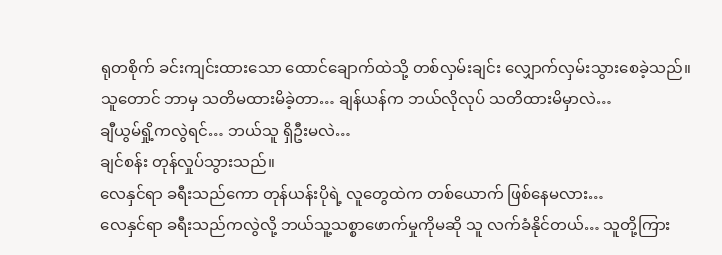ရုတစိုက် ခင်းကျင်းထားသော ထောင်ချောက်ထဲသို့ တစ်လှမ်းချင်း လျှောက်လှမ်းသွားစေခဲ့သည်။
သူတောင် ဘာမှ သတိမထားမိခဲ့တာ… ချန်ယန်က ဘယ်လိုလုပ် သတိထားမိမှာလဲ…
ချီယွမ်ရှို့ကလွဲရင်… ဘယ်သူ ရှိဦးမလဲ…
ချင်စန်း တုန်လှုပ်သွားသည်။
လေနှင်ရာ ခရီးသည်ကော တုန်ယန်းပိုရဲ့ လူတွေထဲက တစ်ယောက် ဖြစ်နေမလား…
လေနှင်ရာ ခရီးသည်ကလွဲလို့ ဘယ်သူ့သစ္စာဖောက်မှုကိုမဆို သူ လက်ခံနိုင်တယ်… သူတို့ကြား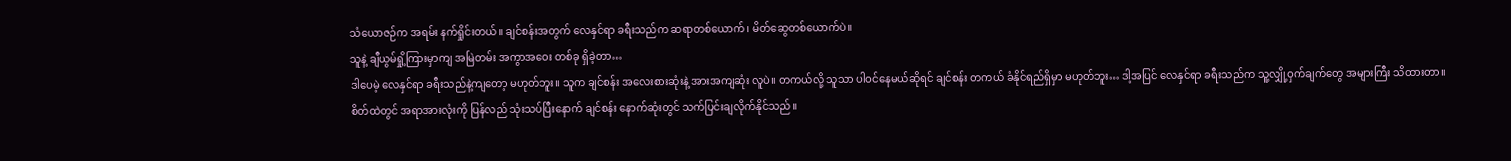သံယောဇဉ်က အရမ်း နက်ရှိုင်းတယ်။ ချင်စန်းအတွက် လေနှင်ရာ ခရီးသည်က ဆရာတစ်ယောက်၊ မိတ်ဆွေတစ်ယောက်ပဲ။
သူနဲ့ ချီယွမ်ရှို့ကြားမှာကျ အမြဲတမ်း အကွာအဝေး တစ်ခု ရှိခဲ့တာ…
ဒါပေမဲ့ လေနှင်ရာ ခရီးသည်နဲ့ကျတော့ မဟုတ်ဘူး။ သူက ချင်စန်း အလေးစားဆုံးနဲ့ အားအကျဆုံး လူပဲ။ တကယ်လို့ သူသာ ပါဝင်နေမယ်ဆိုရင် ချင်စန်း တကယ် ခံနိုင်ရည်ရှိမှာ မဟုတ်ဘူး… ဒါ့အပြင် လေနှင်ရာ ခရီးသည်က သူ့လျှို့ဝှက်ချက်တွေ အများကြီး သိထားတာ။
စိတ်ထဲတွင် အရာအားလုံးကို ပြန်လည် သုံးသပ်ပြီးနောက် ချင်စန်း နောက်ဆုံးတွင် သက်ပြင်းချလိုက်နိုင်သည်။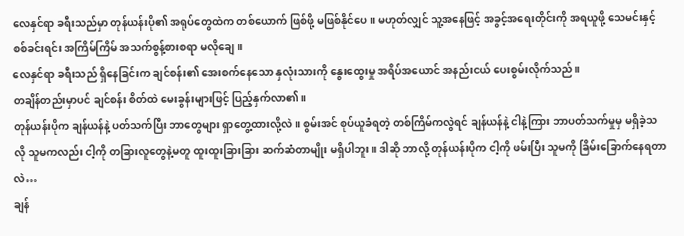လေနှင်ရာ ခရီးသည်မှာ တုန်ယန်းပို၏ အရုပ်တွေထဲက တစ်ယောက် ဖြစ်ဖို့ မဖြစ်နိုင်ပေ။ မဟုတ်လျှင် သူ့အနေဖြင့် အခွင့်အရေးတိုင်းကို အရယူဖို့ သေမင်းနှင့် စစ်ခင်းရင်း အကြိမ်ကြိမ် အသက်စွန့်စားစရာ မလိုချေ။
လေနှင်ရာ ခရီးသည် ရှိနေခြင်းက ချင်စန်း၏ အေးစက်နေသော နှလုံးသားကို နွေးထွေးမှု အရိပ်အယောင် အနည်းငယ် ပေးစွမ်းလိုက်သည်။
တချိန်တည်းမှာပင် ချင်စန်း စိတ်ထဲ မေးခွန်းများဖြင့် ပြည့်နှက်လာ၏။
တုန်ယန်းပိုက ချန်ယန်နဲ့ ပတ်သက်ပြီး ဘာတွေများ ရှာတွေ့ထားလို့လဲ။ စွမ်းအင် စုပ်ယူခံရတဲ့ တစ်ကြိမ်ကလွဲရင် ချန်ယန်နဲ့ ငါနဲ့ကြား ဘာပတ်သက်မှုမှ မရှိခဲ့သလို သူမကလည်း ငါ့ကို တခြားလူတွေနဲ့မတူ ထူးထူးခြားခြား ဆက်ဆံတာမျိုး မရှိပါဘူး။ ဒါဆို ဘာလို့ တုန်ယန်းပိုက ငါ့ကို ဖမ်းပြီး သူမကို ခြိမ်းခြောက်နေရတာလဲ…
ချန်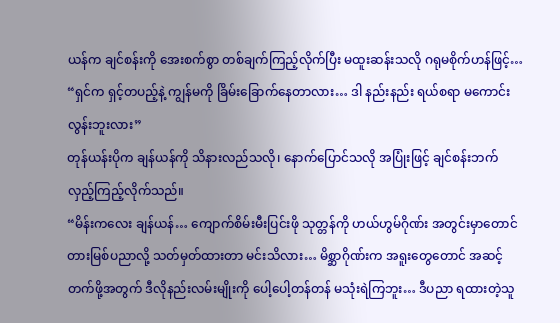ယန်က ချင်စန်းကို အေးစက်စွာ တစ်ချက်ကြည့်လိုက်ပြီး မထူးဆန်းသလို ဂရုမစိုက်ဟန်ဖြင့်…
“ရှင်က ရှင့်တပည့်နဲ့ ကျွန်မကို ခြိမ်းခြောက်နေတာလား… ဒါ နည်းနည်း ရယ်စရာ မကောင်းလွန်းဘူးလား”
တုန်ယန်းပိုက ချန်ယန်ကို သိနားလည်သလို၊ နောက်ပြောင်သလို အပြုံးဖြင့် ချင်စန်းဘက် လှည့်ကြည့်လိုက်သည်။
“မိန်းကလေး ချန်ယန်… ကျောက်စိမ်းမီးပြင်းဖို သုတ္တန်ကို ဟယ်ဟွမ်ဂိုဏ်း အတွင်းမှာတောင် တားမြစ်ပညာလို့ သတ်မှတ်ထားတာ မင်းသိလား… မိစ္ဆာဂိုဏ်းက အရူးတွေတောင် အဆင့်တက်ဖို့အတွက် ဒီလိုနည်းလမ်းမျိုးကို ပေါ့ပေါ့တန်တန် မသုံးရဲကြဘူး… ဒီပညာ ရထားတဲ့သူ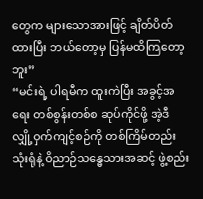တွေက များသောအားဖြင့် ချိတ်ပိတ်ထားပြီး ဘယ်တော့မှ ပြန်မထိကြတော့ဘူး”
“မင်းရဲ့ ပါရမီက ထူးကဲပြီး အခွင့်အရေး တစ်စွန်းတစ်စ ဆုပ်ကိုင်ဖို့ အဲ့ဒီ လျှို့ဝှက်ကျင့်စဉ်ကို တစ်ကြိမ်တည်း သုံးရုံနဲ့ ဝိညာဉ်သန္ဓေသားအဆင့် ဖွဲ့စည်း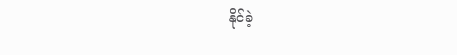နိုင်ခဲ့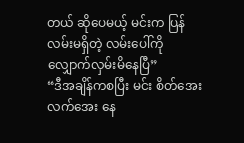တယ် ဆိုပေမယ့် မင်းက ပြန်လမ်းမရှိတဲ့ လမ်းပေါ်ကို လျှောက်လှမ်းမိနေပြီ”
“ဒီအချိန်ကစပြီး မင်း စိတ်အေးလက်အေး နေ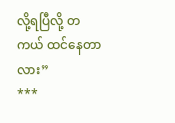လို့ရပြီလို့ တကယ် ထင်နေတာလား”
***